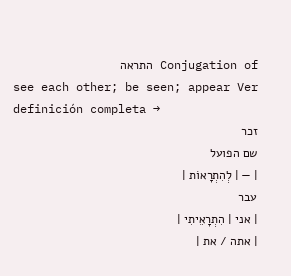Conjugation of התראה
see each other; be seen; appear Ver definición completa →
זכר
שם הפועל
| — | לְהִתְרָאוֹת |
עבר
| אני | הִתְרָאֵיתִי |
| אתה / את |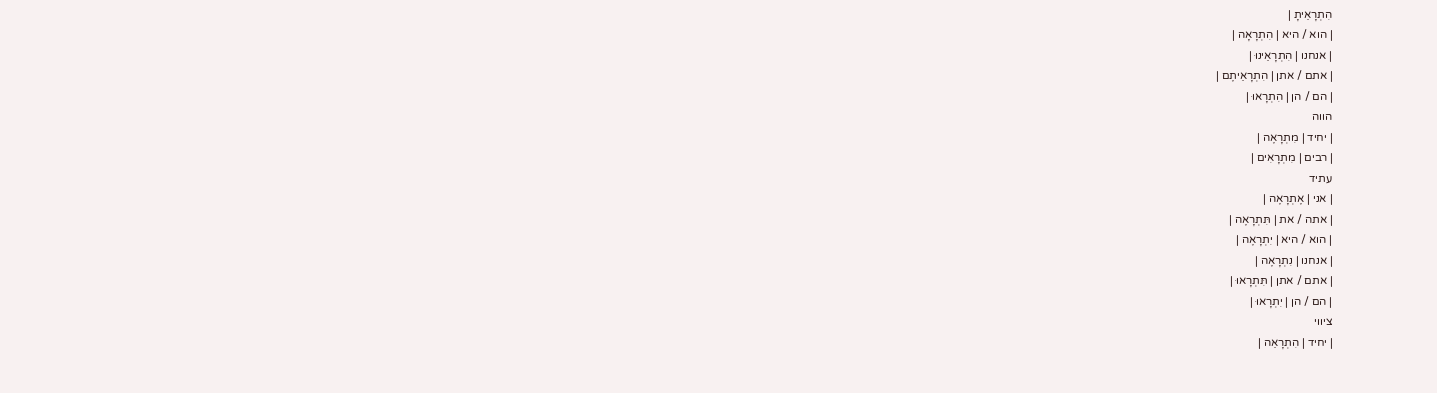הִתְרָאֵיתָ |
| הוא / היא | הִתְרָאָה |
| אנחנו | הִתְרָאֵינוּ |
| אתם / אתן | הִתְרָאֵיתֶם |
| הם / הן | הִתְרָאוּ |
הווה
| יחיד | מִתְרָאֶה |
| רבים | מִתְרָאִים |
עתיד
| אני | אֶתְרָאֶה |
| אתה / את | תִּתְרָאֶה |
| הוא / היא | יִתְרָאֶה |
| אנחנו | נִתְרָאֶה |
| אתם / אתן | תִּתְרָאוּ |
| הם / הן | יִתְרָאוּ |
ציווי
| יחיד | הִתְרָאֵה |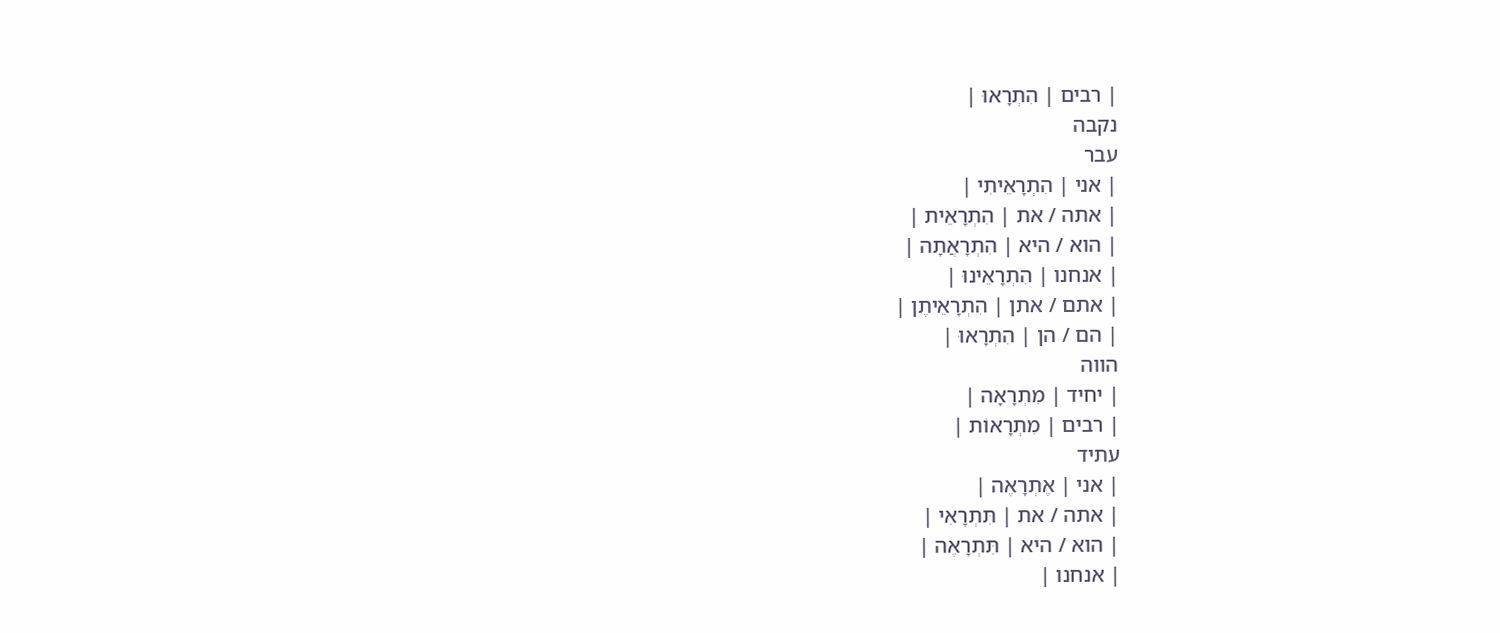| רבים | הִתְרָאוּ |
נקבה
עבר
| אני | הִתְרָאֵיתִי |
| אתה / את | הִתְרָאֵית |
| הוא / היא | הִתְרָאֲתָה |
| אנחנו | הִתְרָאֵינוּ |
| אתם / אתן | הִתְרָאֵיתֶן |
| הם / הן | הִתְרָאוּ |
הווה
| יחיד | מִתְרָאָה |
| רבים | מִתְרָאוֹת |
עתיד
| אני | אֶתְרָאֶה |
| אתה / את | תִּתְרָאִי |
| הוא / היא | תִּתְרָאֶה |
| אנחנו |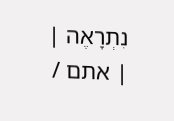נִתְרָאֶה |
| אתם /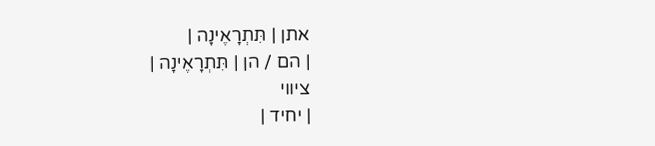אתן | תִּתְרָאֶינָה |
| הם / הן | תִּתְרָאֶינָה |
ציווי
| יחיד |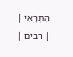הִתְרָאִי |
| רבים |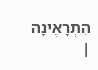הִתְרָאֶינָה |